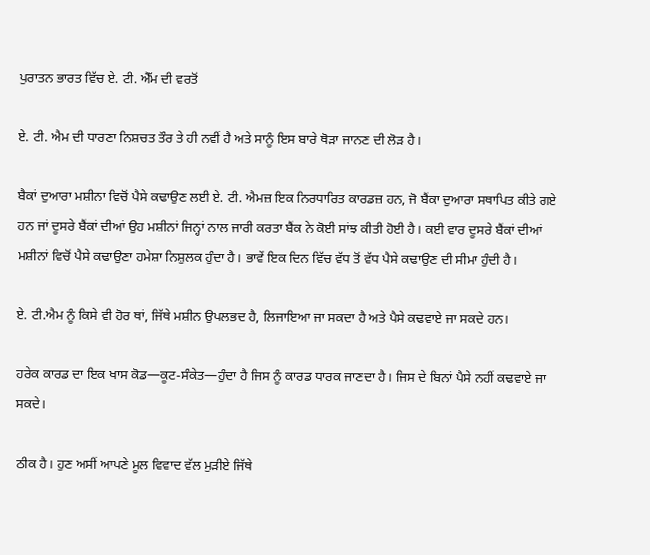ਪੁਰਾਤਨ ਭਾਰਤ ਵਿੱਚ ਏ. ਟੀ. ਐੱਮ ਦੀ ਵਰਤੋਂ

ਏ. ਟੀ. ਐਮ ਦੀ ਧਾਰਣਾ ਨਿਸ਼ਚਤ ਤੌਰ ਤੇ ਹੀ ਨਵੀਂ ਹੈ ਅਤੇ ਸਾਨੂੰ ਇਸ ਬਾਰੇ ਥੋੜਾ ਜਾਨਣ ਦੀ ਲੋੜ ਹੈ।

ਬੈਕਾਂ ਦੁਆਰਾ ਮਸ਼ੀਨਾ ਵਿਚੋਂ ਪੈਸੇ ਕਢਾਉਣ ਲਈ ਏ. ਟੀ. ਐਮਜ਼ ਇਕ ਨਿਰਧਾਰਿਤ ਕਾਰਡਜ਼ ਹਨ, ਜੋ ਬੈਂਕਾ ਦੁਆਰਾ ਸਥਾਪਿਤ ਕੀਤੇ ਗਏ ਹਨ ਜਾਂ ਦੂਸਰੇ ਬੈਂਕਾਂ ਦੀਆਂ ਉਹ ਮਸ਼ੀਨਾਂ ਜਿਨ੍ਹਾਂ ਨਾਲ ਜਾਰੀ ਕਰਤਾ ਬੈਂਕ ਨੇ ਕੋਈ ਸਾਂਝ ਕੀਤੀ ਹੋਈ ਹੈ। ਕਈ ਵਾਰ ਦੂਸਰੇ ਬੈਂਕਾਂ ਦੀਆਂ ਮਸ਼ੀਨਾਂ ਵਿਚੋਂ ਪੈਸੇ ਕਢਾਉਣਾ ਹਮੇਸ਼ਾ ਨਿਸ਼ੁਲਕ ਹੁੰਦਾ ਹੈ। ਭਾਵੇਂ ਇਕ ਦਿਨ ਵਿੱਚ ਵੱਧ ਤੋਂ ਵੱਧ ਪੈਸੇ ਕਢਾਉਣ ਦੀ ਸੀਮਾ ਹੁੰਦੀ ਹੈ।

ਏ. ਟੀ.ਐਮ ਨੂੰ ਕਿਸੇ ਵੀ ਹੋਰ ਥਾਂ, ਜਿੱਥੇ ਮਸ਼ੀਨ ਉਪਲਭਦ ਹੈ, ਲਿਜਾਇਆ ਜਾ ਸਕਦਾ ਹੈ ਅਤੇ ਪੈਸੇ ਕਢਵਾਏ ਜਾ ਸਕਦੇ ਹਨ।

ਹਰੇਕ ਕਾਰਡ ਦਾ ਇਕ ਖਾਸ ਕੋਡ—ਕੂਟ-ਸੰਕੇਤ—ਹੁੰਦਾ ਹੈ ਜਿਸ ਨੂੰ ਕਾਰਡ ਧਾਰਕ ਜਾਣਦਾ ਹੈ। ਜਿਸ ਦੇ ਬਿਨਾਂ ਪੈਸੇ ਨਹੀਂ ਕਢਵਾਏ ਜਾ ਸਕਦੇ।

ਠੀਕ ਹੈ। ਹੁਣ ਅਸੀਂ ਆਪਣੇ ਮੂਲ ਵਿਵਾਦ ਵੱਲ ਮੁੜੀਏ ਜਿੱਥੇ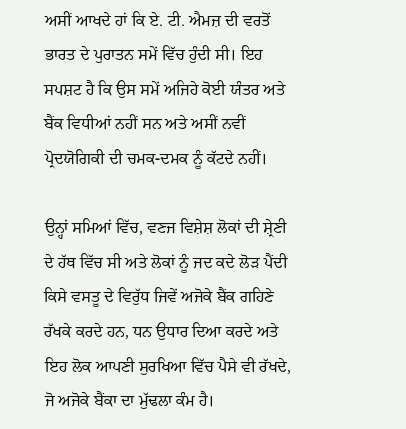ਅਸੀਂ ਆਖਦੇ ਹਾਂ ਕਿ ਏ. ਟੀ. ਐਮਜ਼ ਦੀ ਵਰਤੋਂ ਭਾਰਤ ਦੇ ਪੁਰਾਤਨ ਸਮੇਂ ਵਿੱਚ ਹੁੰਦੀ ਸੀ। ਇਹ ਸਪਸ਼ਟ ਹੈ ਕਿ ਉਸ ਸਮੇਂ ਅਜਿਹੇ ਕੋਈ ਯੰਤਰ ਅਤੇ ਬੈਂਕ ਵਿਧੀਆਂ ਨਹੀਂ ਸਨ ਅਤੇ ਅਸੀਂ ਨਵੀਂ ਪ੍ਰੋਦਯੋਗਿਕੀ ਦੀ ਚਮਕ-ਦਮਕ ਨੂੰ ਕੱਟਦੇ ਨਹੀਂ।

ਉਨ੍ਹਾਂ ਸਮਿਆਂ ਵਿੱਚ, ਵਣਜ ਵਿਸ਼ੇਸ਼ ਲੋਕਾਂ ਦੀ ਸ਼੍ਰੇਣੀ ਦੇ ਹੱਥ ਵਿੱਚ ਸੀ ਅਤੇ ਲੋਕਾਂ ਨੂੰ ਜਦ ਕਦੇ ਲੋੜ ਪੈਂਦੀ ਕਿਸੇ ਵਸਤੂ ਦੇ ਵਿਰੁੱਧ ਜਿਵੇਂ ਅਜੋਕੇ ਬੈਂਕ ਗਹਿਣੇ ਰੱਖਕੇ ਕਰਦੇ ਹਨ, ਧਨ ਉਧਾਰ ਦਿਆ ਕਰਦੇ ਅਤੇ ਇਹ ਲੋਕ ਆਪਣੀ ਸੁਰਖਿਆ ਵਿੱਚ ਪੈਸੇ ਵੀ ਰੱਖਦੇ, ਜੋ ਅਜੋਕੇ ਬੈਂਕਾ ਦਾ ਮੁੱਢਲਾ ਕੰਮ ਹੈ।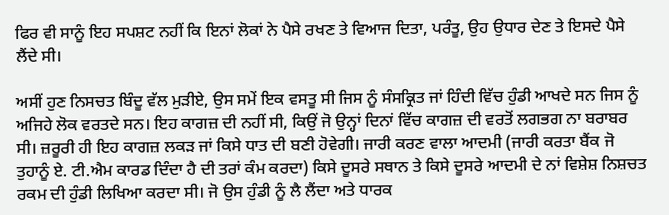ਫਿਰ ਵੀ ਸਾਨੂੰ ਇਹ ਸਪਸ਼ਟ ਨਹੀਂ ਕਿ ਇਨਾਂ ਲੋਕਾਂ ਨੇ ਪੈਸੇ ਰਖਣ ਤੇ ਵਿਆਜ ਦਿਤਾ, ਪਰੰਤੂ, ਉਹ ਉਧਾਰ ਦੇਣ ਤੇ ਇਸਦੇ ਪੈਸੇ ਲੈਂਦੇ ਸੀ।

ਅਸੀਂ ਹੁਣ ਨਿਸਚਤ ਬਿੰਦੂ ਵੱਲ ਮੁੜੀਏ, ਉਸ ਸਮੇਂ ਇਕ ਵਸਤੂ ਸੀ ਜਿਸ ਨੂੰ ਸੰਸਕ੍ਰਿਤ ਜਾਂ ਹਿੰਦੀ ਵਿੱਚ ਹੁੰਡੀ ਆਖਦੇ ਸਨ ਜਿਸ ਨੂੰ ਅਜਿਹੇ ਲੋਕ ਵਰਤਦੇ ਸਨ। ਇਹ ਕਾਗਜ਼ ਦੀ ਨਹੀਂ ਸੀ, ਕਿਉਂ ਜੋ ਉਨ੍ਹਾਂ ਦਿਨਾਂ ਵਿੱਚ ਕਾਗਜ਼ ਦੀ ਵਰਤੋਂ ਲਗਭਗ ਨਾ ਬਰਾਬਰ ਸੀ। ਜ਼ਰੂਰੀ ਹੀ ਇਹ ਕਾਗਜ਼ ਲਕੜ ਜਾਂ ਕਿਸੇ ਧਾਤ ਦੀ ਬਣੀ ਹੋਵੇਗੀ। ਜਾਰੀ ਕਰਣ ਵਾਲਾ ਆਦਮੀ (ਜਾਰੀ ਕਰਤਾ ਬੈਂਕ ਜੋ ਤੁਹਾਨੂੰ ਏ. ਟੀ.ਐਮ ਕਾਰਡ ਦਿੰਦਾ ਹੈ ਦੀ ਤਰਾਂ ਕੰਮ ਕਰਦਾ) ਕਿਸੇ ਦੂਸਰੇ ਸਥਾਨ ਤੇ ਕਿਸੇ ਦੂਸਰੇ ਆਦਮੀ ਦੇ ਨਾਂ ਵਿਸ਼ੇਸ਼ ਨਿਸ਼ਚਤ ਰਕਮ ਦੀ ਹੁੰਡੀ ਲਿਖਿਆ ਕਰਦਾ ਸੀ। ਜੋ ਉਸ ਹੁੰਡੀ ਨੂੰ ਲੈ ਲੈਂਦਾ ਅਤੇ ਧਾਰਕ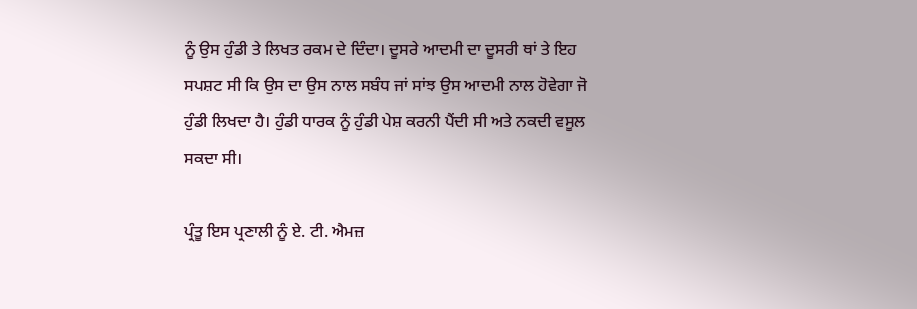ਨੂੰ ਉਸ ਹੁੰਡੀ ਤੇ ਲਿਖਤ ਰਕਮ ਦੇ ਦਿੰਦਾ। ਦੂਸਰੇ ਆਦਮੀ ਦਾ ਦੂਸਰੀ ਥਾਂ ਤੇ ਇਹ ਸਪਸ਼ਟ ਸੀ ਕਿ ਉਸ ਦਾ ਉਸ ਨਾਲ ਸਬੰਧ ਜਾਂ ਸਾਂਝ ਉਸ ਆਦਮੀ ਨਾਲ ਹੋਵੇਗਾ ਜੋ ਹੁੰਡੀ ਲਿਖਦਾ ਹੈ। ਹੁੰਡੀ ਧਾਰਕ ਨੂੰ ਹੁੰਡੀ ਪੇਸ਼ ਕਰਨੀ ਪੈਂਦੀ ਸੀ ਅਤੇ ਨਕਦੀ ਵਸੂਲ ਸਕਦਾ ਸੀ।

ਪ੍ਰੰਤੂ ਇਸ ਪ੍ਰਣਾਲੀ ਨੂੰ ਏ. ਟੀ. ਐਮਜ਼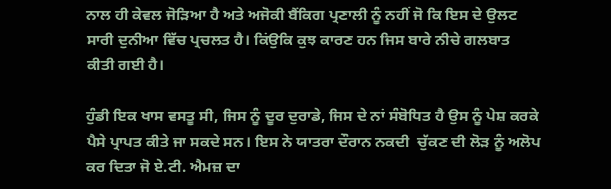ਨਾਲ ਹੀ ਕੇਵਲ ਜੋੜਿਆ ਹੈ ਅਤੇ ਅਜੋਕੀ ਬੈਂਕਿਗ ਪ੍ਰਣਾਲੀ ਨੂੰ ਨਹੀਂ ਜੋ ਕਿ ਇਸ ਦੇ ਉਲਟ ਸਾਰੀ ਦੁਨੀਆ ਵਿੱਚ ਪ੍ਰਚਲਤ ਹੈ। ਕਿਂਉਕਿ ਕੁਝ ਕਾਰਣ ਹਨ ਜਿਸ ਬਾਰੇ ਨੀਚੇ ਗਲਬਾਤ ਕੀਤੀ ਗਈ ਹੈ।

ਹੁੰਡੀ ਇਕ ਖਾਸ ਵਸਤੂ ਸੀ, ਜਿਸ ਨੂੰ ਦੂਰ ਦੁਰਾਡੇ, ਜਿਸ ਦੇ ਨਾਂ ਸੰਬੋਧਿਤ ਹੈ ਉਸ ਨੂੰ ਪੇਸ਼ ਕਰਕੇ ਪੈਸੇ ਪ੍ਰਾਪਤ ਕੀਤੇ ਜਾ ਸਕਦੇ ਸਨ। ਇਸ ਨੇ ਯਾਤਰਾ ਦੌਰਾਨ ਨਕਦੀ  ਚੁੱਕਣ ਦੀ ਲੋੜ ਨੂੰ ਅਲੋਪ ਕਰ ਦਿਤਾ ਜੋ ਏ.ਟੀ. ਐਮਜ਼ ਦਾ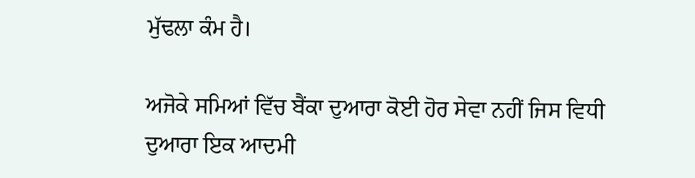ਮੁੱਢਲਾ ਕੰਮ ਹੈ।

ਅਜੋਕੇ ਸਮਿਆਂ ਵਿੱਚ ਬੈਂਕਾ ਦੁਆਰਾ ਕੋਈ ਹੋਰ ਸੇਵਾ ਨਹੀਂ ਜਿਸ ਵਿਧੀ ਦੁਆਰਾ ਇਕ ਆਦਮੀ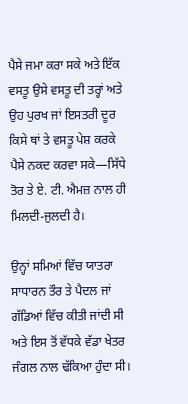ਪੈਸੇ ਜਮਾ ਕਰਾ ਸਕੇ ਅਤੇ ਇੱਕ ਵਸਤੂ ਉਸੇ ਵਸਤੂ ਦੀ ਤਰ੍ਹਾਂ ਅਤੇ ਉਹ ਪੁਰਖ ਜਾਂ ਇਸਤਰੀ ਦੂਰ ਕਿਸੇ ਥਾਂ ਤੇ ਵਸਤੂ ਪੇਸ਼ ਕਰਕੇ ਪੈਸੇ ਨਕਦ ਕਰਵਾ ਸਕੇ—ਸਿੱਧੇ ਤੋਰ ਤੇ ਏ. ਟੀ. ਐਮਜ਼ ਨਾਲ ਹੀ ਮਿਲਦੀ-ਜੁਲਦੀ ਹੈ।

ਉਨ੍ਹਾਂ ਸਮਿਆਂ ਵਿੱਚ ਯਾਤਰਾ ਸਾਧਾਰਨ ਤੌਰ ਤੇ ਪੈਦਲ ਜਾਂ ਗੱਡਿਆਂ ਵਿੱਚ ਕੀਤੀ ਜਾਂਦੀ ਸੀ ਅਤੇ ਇਸ ਤੋਂ ਵੱਧਕੇ ਵੱਡਾ ਖੇਤਰ ਜੰਗਲ ਨਾਲ ਢੱਕਿਆ ਹੁੰਦਾ ਸੀ।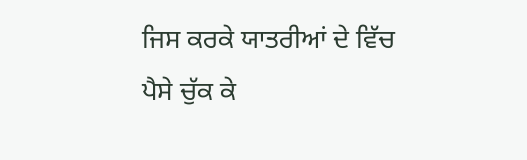ਜਿਸ ਕਰਕੇ ਯਾਤਰੀਆਂ ਦੇ ਵਿੱਚ ਪੈਸੇ ਚੁੱਕ ਕੇ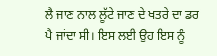ਲੈ ਜਾਣ ਨਾਲ ਲੂੱਟੇ ਜਾਣ ਦੇ ਖਤਰੇ ਦਾ ਡਰ ਪੈ ਜਾਂਦਾ ਸੀ। ਇਸ ਲਈ ਉਹ ਇਸ ਨੂੰ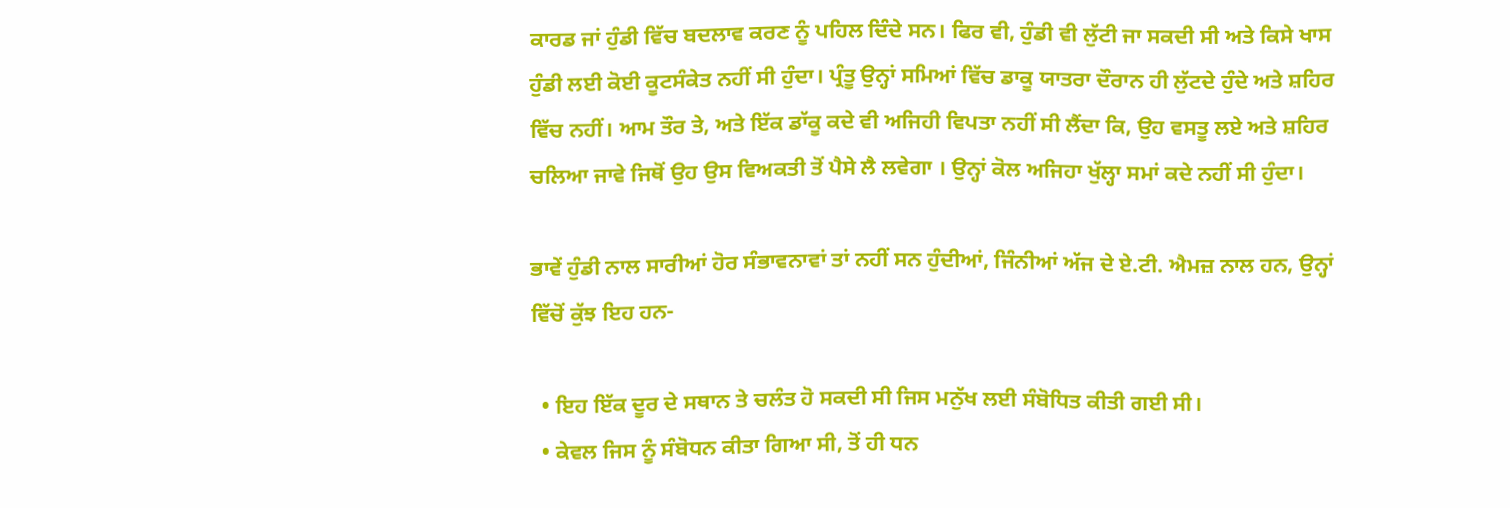ਕਾਰਡ ਜਾਂ ਹੁੰਡੀ ਵਿੱਚ ਬਦਲਾਵ ਕਰਣ ਨੂੰ ਪਹਿਲ ਦਿੰਦੇ ਸਨ। ਫਿਰ ਵੀ, ਹੁੰਡੀ ਵੀ ਲੁੱਟੀ ਜਾ ਸਕਦੀ ਸੀ ਅਤੇ ਕਿਸੇ ਖਾਸ ਹੁੰਡੀ ਲਈ ਕੋਈ ਕੂਟਸੰਕੇਤ ਨਹੀਂ ਸੀ ਹੁੰਦਾ। ਪ੍ਰੰਤੂ ਉਨ੍ਹਾਂ ਸਮਿਆਂ ਵਿੱਚ ਡਾਕੂ ਯਾਤਰਾ ਦੌਰਾਨ ਹੀ ਲੁੱਟਦੇ ਹੁੰਦੇ ਅਤੇ ਸ਼ਹਿਰ ਵਿੱਚ ਨਹੀਂ। ਆਮ ਤੌਰ ਤੇ, ਅਤੇ ਇੱਕ ਡਾੱਕੂ ਕਦੇ ਵੀ ਅਜਿਹੀ ਵਿਪਤਾ ਨਹੀਂ ਸੀ ਲੈਂਦਾ ਕਿ, ਉਹ ਵਸਤੂ ਲਏ ਅਤੇ ਸ਼ਹਿਰ ਚਲਿਆ ਜਾਵੇ ਜਿਥੋਂ ਉਹ ਉਸ ਵਿਅਕਤੀ ਤੋਂ ਪੈਸੇ ਲੈ ਲਵੇਗਾ । ਉਨ੍ਹਾਂ ਕੋਲ ਅਜਿਹਾ ਖੁੱਲ੍ਹਾ ਸਮਾਂ ਕਦੇ ਨਹੀਂ ਸੀ ਹੁੰਦਾ।

ਭਾਵੇਂ ਹੁੰਡੀ ਨਾਲ ਸਾਰੀਆਂ ਹੋਰ ਸੰਭਾਵਨਾਵਾਂ ਤਾਂ ਨਹੀਂ ਸਨ ਹੁੰਦੀਆਂ, ਜਿੰਨੀਆਂ ਅੱਜ ਦੇ ਏ.ਟੀ. ਐਮਜ਼ ਨਾਲ ਹਨ, ਉਨ੍ਹਾਂ ਵਿੱਚੋਂ ਕੁੱਝ ਇਹ ਹਨ-

  • ਇਹ ਇੱਕ ਦੂਰ ਦੇ ਸਥਾਨ ਤੇ ਚਲੰਤ ਹੋ ਸਕਦੀ ਸੀ ਜਿਸ ਮਨੁੱਖ ਲਈ ਸੰਬੋਧਿਤ ਕੀਤੀ ਗਈ ਸੀ।
  • ਕੇਵਲ ਜਿਸ ਨੂੰ ਸੰਬੋਧਨ ਕੀਤਾ ਗਿਆ ਸੀ, ਤੋਂ ਹੀ ਧਨ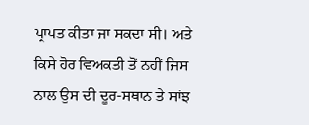ਪ੍ਰਾਪਤ ਕੀਤਾ ਜਾ ਸਕਦਾ ਸੀ। ਅਤੇ ਕਿਸੇ ਹੋਰ ਵਿਅਕਤੀ ਤੋਂ ਨਹੀਂ ਜਿਸ ਨਾਲ ਉਸ ਦੀ ਦੂਰ-ਸਥਾਨ ਤੇ ਸਾਂਝ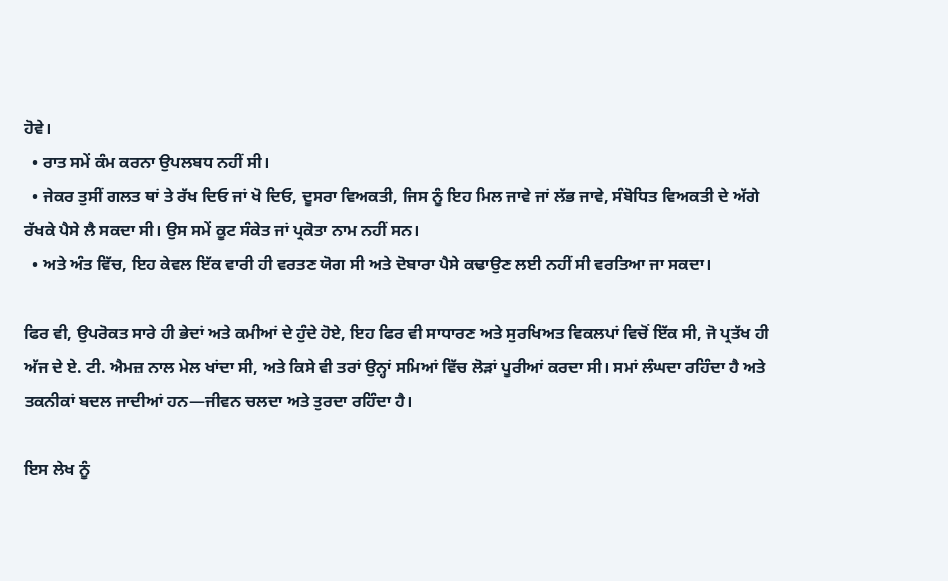ਹੋਵੇ।
  • ਰਾਤ ਸਮੇਂ ਕੰਮ ਕਰਨਾ ਉਪਲਬਧ ਨਹੀਂ ਸੀ।
  • ਜੇਕਰ ਤੁਸੀਂ ਗਲਤ ਥਾਂ ਤੇ ਰੱਖ ਦਿਓ ਜਾਂ ਖੋ ਦਿਓ, ਦੂਸਰਾ ਵਿਅਕਤੀ, ਜਿਸ ਨੂੰ ਇਹ ਮਿਲ ਜਾਵੇ ਜਾਂ ਲੱਭ ਜਾਵੇ, ਸੰਬੋਧਿਤ ਵਿਅਕਤੀ ਦੇ ਅੱਗੇ ਰੱਖਕੇ ਪੈਸੇ ਲੈ ਸਕਦਾ ਸੀ। ਉਸ ਸਮੇਂ ਕੂਟ ਸੰਕੇਤ ਜਾਂ ਪ੍ਰਕੋਤਾ ਨਾਮ ਨਹੀਂ ਸਨ।
  • ਅਤੇ ਅੰਤ ਵਿੱਚ, ਇਹ ਕੇਵਲ ਇੱਕ ਵਾਰੀ ਹੀ ਵਰਤਣ ਯੋਗ ਸੀ ਅਤੇ ਦੋਬਾਰਾ ਪੈਸੇ ਕਢਾਉਣ ਲਈ ਨਹੀਂ ਸੀ ਵਰਤਿਆ ਜਾ ਸਕਦਾ।

ਫਿਰ ਵੀ, ਉਪਰੋਕਤ ਸਾਰੇ ਹੀ ਭੇਦਾਂ ਅਤੇ ਕਮੀਆਂ ਦੇ ਹੁੰਦੇ ਹੋਏ, ਇਹ ਫਿਰ ਵੀ ਸਾਧਾਰਣ ਅਤੇ ਸੁਰਖਿਅਤ ਵਿਕਲਪਾਂ ਵਿਚੋਂ ਇੱਕ ਸੀ, ਜੋ ਪ੍ਰਤੱਖ ਹੀ ਅੱਜ ਦੇ ਏ. ਟੀ. ਐਮਜ਼ ਨਾਲ ਮੇਲ ਖਾਂਦਾ ਸੀ, ਅਤੇ ਕਿਸੇ ਵੀ ਤਰਾਂ ਉਨ੍ਹਾਂ ਸਮਿਆਂ ਵਿੱਚ ਲੋੜਾਂ ਪੂਰੀਆਂ ਕਰਦਾ ਸੀ। ਸਮਾਂ ਲੰਘਦਾ ਰਹਿੰਦਾ ਹੈ ਅਤੇ ਤਕਨੀਕਾਂ ਬਦਲ ਜਾਦੀਆਂ ਹਨ—ਜੀਵਨ ਚਲਦਾ ਅਤੇ ਤੁਰਦਾ ਰਹਿੰਦਾ ਹੈ।

ਇਸ ਲੇਖ ਨੂੰ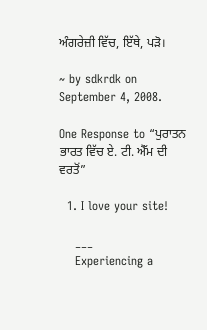ਅੰਗਰੇਜ਼ੀ ਵਿੱਚ, ਇੱਥੇ, ਪੜੋ।

~ by sdkrdk on September 4, 2008.

One Response to “ਪੁਰਾਤਨ ਭਾਰਤ ਵਿੱਚ ਏ. ਟੀ. ਐੱਮ ਦੀ ਵਰਤੋਂ”

  1. I love your site!

    ___
    Experiencing a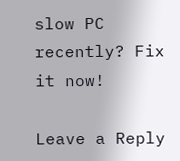slow PC recently? Fix it now!

Leave a Reply